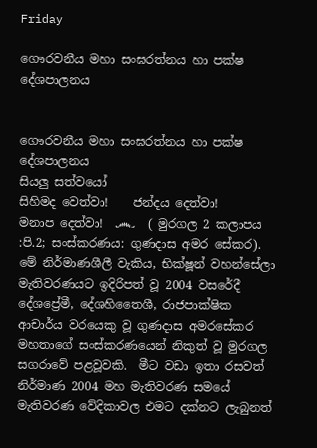Friday

ගෞරවනීය මහා සංඝරත්නය හා පක්ෂ දේශපාලනය


ගෞරවනීය මහා සංඝරත්නය හා පක්ෂ දේශපාලනය
සියලු සත්වයෝ
සිහිමද වෙත්වා!    ජන්දය දෙත්වා!     මනාප දෙත්වා!  ෴  ( මුරගල 2 කලාපය :පි.2; සංස්කරණය: ගුණදාස අමර සේකර).
මේ නිර්මාණශීලී වැකිය, භික්ෂූන් වහන්සේලා මැතිවරණයට ඉදිරිපත් වූ 2004 වසරේදී දේශප්‍රේමී, දේශහිතෛශී, රාජපාක්ෂික ආචාර්ය වරයෙකු වූ ගුණදාස අමරසේකර මහතාගේ සංස්කරණයෙන් නිකුත් වූ මුරගල සගරාවේ පළවූවකි.  මීට වඩා ඉතා රසවත් නිර්මාණ 2004 මහ මැතිවරණ සමයේ මැතිවරණ වේදිකාවල එමට දක්නට ලැබුනත්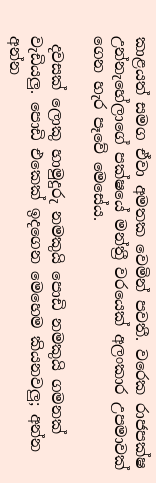කාළයත් සමග ඒවා අමතක වෙමින් පවතී. වරෙක රාජපක්ෂ උන්නැහේලාගේ පක්ෂයේ මන්ත්‍රී වරයෙක් අලංකාර උපමාවක් ගෙන හැර පෑවේ මෙසේය.

 දවසක් ලොකු හාමුදුරු නමකුයි පොඩි නමකුයි ගමනක් වැඩියලු. පොඩි එකෙක් ඉදගෙන මෙහෙම කියනවලු; අන්න අන්න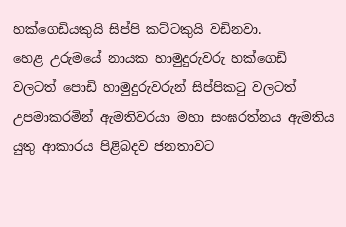හක්ගෙඩියකුයි සිප්පි කට්ටකුයි වඩිනවා.
හෙළ උරුමයේ නායක හාමුදුරුවරු හක්ගෙඩි වලටත් පොඩි හාමුදුරුවරුන් සිප්පිකටු වලටත්  උපමාකරමින් ඇමතිවරයා මහා සංඝරත්නය ඇමතිය යුතු ආකාරය පිළිබදව ජනතාවට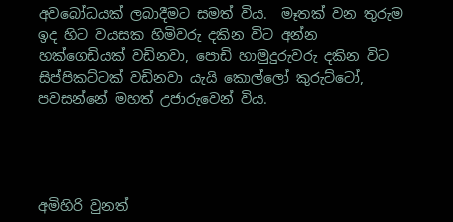අවබෝධයක් ලබාදීමට සමත් විය.  මෑතක් වන තුරුම ඉද හිට වයසක හිමිවරු දකින විට අන්න හක්ගෙඩියක් වඩිනවා, පොඩි හාමුදුරුවරු දකින විට සිප්පිකට්ටක් වඩිනවා යැයි කොල්ලෝ කුරුට්ටෝ,  පවසන්නේ මහත් උජාරුවෙන් විය.




අමිහිරි වුනත්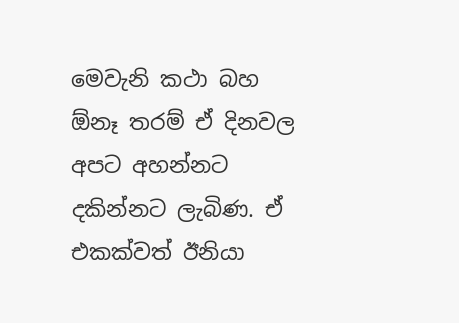මෙවැනි කථා බහ ඕනෑ තරම් ඒ දිනවල අපට අහන්නට දකින්නට ලැබිණ. ඒ එකක්වත් ඊනියා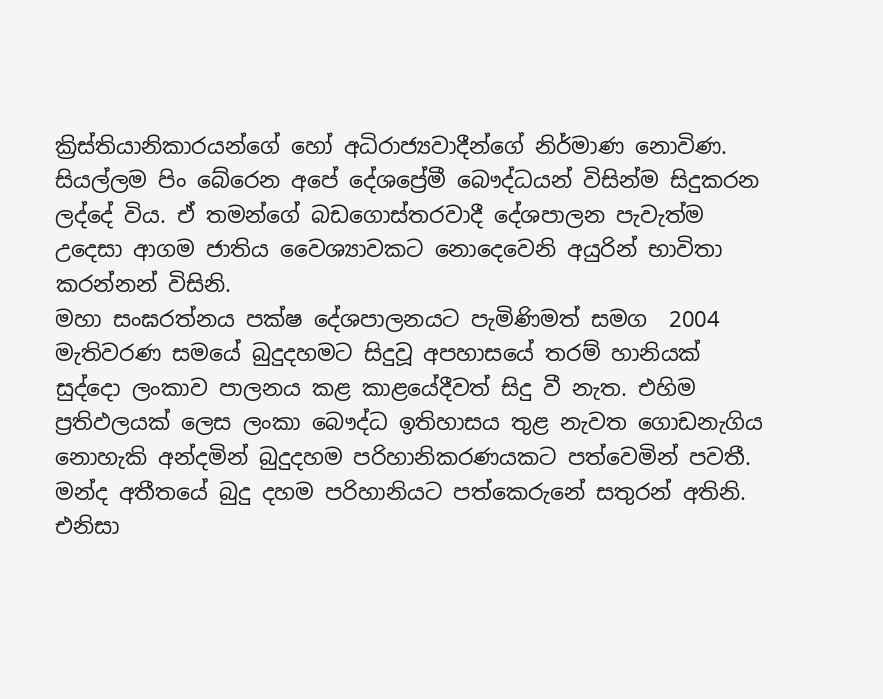ක්‍රිස්තියානිකාරයන්ගේ හෝ අධිරාජ්‍යවාදීන්ගේ නිර්මාණ නොවිණ. සියල්ලම පිං බේරෙන අපේ දේශප්‍රේමී බෞද්ධයන් විසින්ම සිදුකරන ලද්දේ විය. ඒ තමන්ගේ බඩගොස්තරවාදී දේශපාලන පැවැත්ම උදෙසා ආගම ජාතිය වෛශ්‍යාවකට නොදෙවෙනි අයුරින් භාවිතා කරන්නන් විසිනි.
මහා සංඝරත්නය පක්ෂ දේශපාලනයට පැමිණිමත් සමග  2004 මැතිවරණ සමයේ බුදුදහමට සිදුවූ අපහාසයේ තරම් හානියක් සුද්දො ලංකාව පාලනය කළ කාළයේදීවත් සිදු වී නැත. එහිම ප්‍රතිඵලයක් ලෙස ලංකා බෞද්ධ ඉතිහාසය තුළ නැවත ගොඩනැගිය නොහැකි අන්දමින් බුදුදහම පරිහානිකරණයකට පත්වෙමින් පවතී. මන්ද අතීතයේ බුදු දහම පරිහානියට පත්කෙරුනේ සතුරන් අතිනි. එනිසා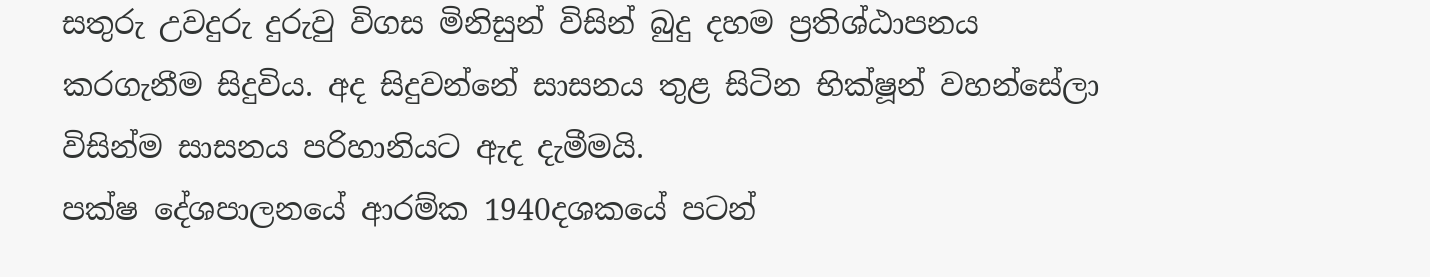සතුරු උවදුරු දුරුවු විගස මිනිසුන් විසින් බුදු දහම ප්‍රතිශ්ඨාපනය කරගැනීම සිදුවිය. අද සිදුවන්නේ සාසනය තුළ සිටින භික්ෂූන් වහන්සේලා විසින්ම සාසනය පරිහානියට ඇද දැමීමයි.
පක්ෂ දේශපාලනයේ ආරම්ක 1940දශකයේ පටන්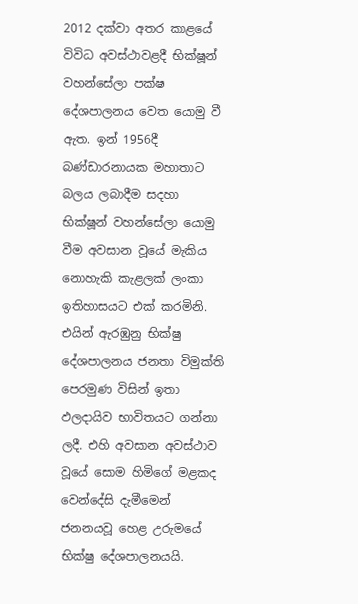2012 දක්වා අතර කාළයේ විවිධ අවස්ථාවළදී භික්ෂූන් වහන්සේලා පක්ෂ දේශපාලනය වෙත යොමු වී ඇත. ඉන් 1956දී බණ්ඩාරනායක මහාතාට බලය ලබාදීම සදහා භික්ෂූන් වහන්සේලා යොමු වීම අවසාන වූයේ මැකිය නොහැකි කැළලක් ලංකා ඉතිහාසයට එක් කරමිනි. එයින් ඇරඹුනු භික්ෂු දේශපාලනය ජනතා විමුක්ති පෙරමුණ විසින් ඉතා ඵලදායිව භාවිතයට ගන්නා ලදී. එහි අවසාන අවස්ථාව වූයේ සොම හිමිගේ මළකද වෙන්දේසි දැමීමෙන් ජනනයවූ හෙළ උරුමයේ භික්ෂු දේශපාලනයයි.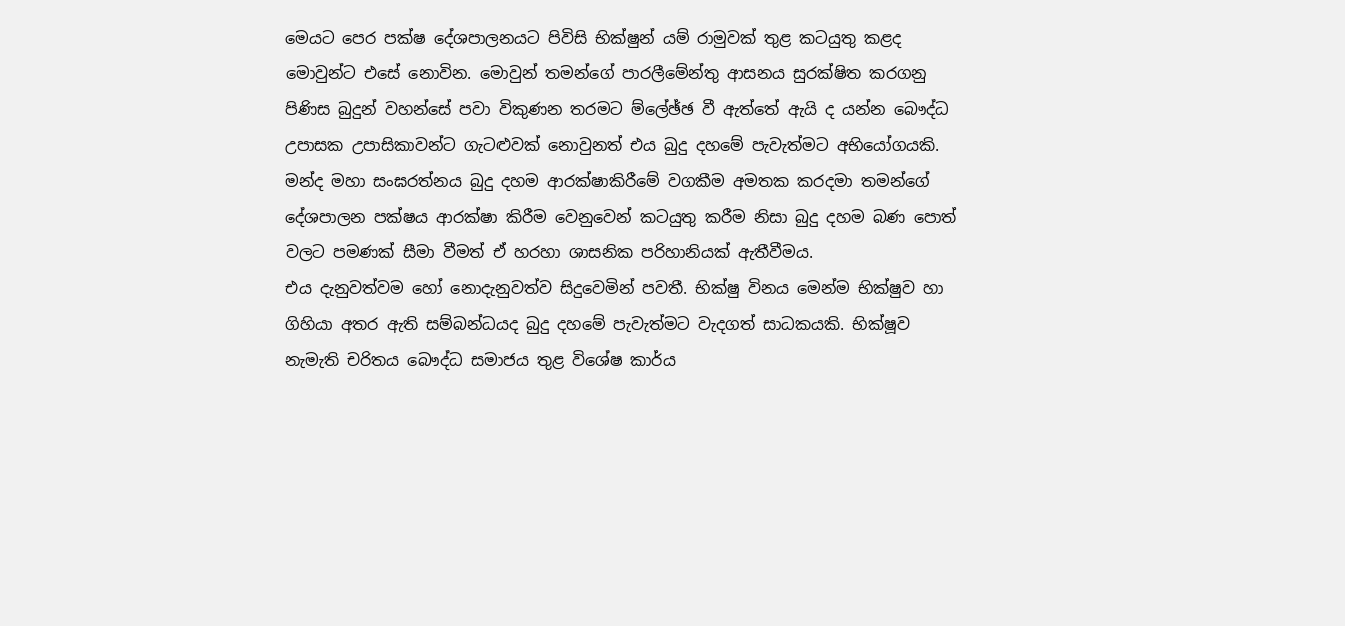මෙයට පෙර ‍පක්ෂ දේශපාලනයට පිවිසි භික්ෂුන් යම් රාමුවක් තුළ කටයුතු කළද මොවුන්ට එසේ නොවින. මොවුන් තමන්ගේ පාරලීමේන්තු ආසනය සුරක්ෂිත කරගනු  පිණිස බුදුන් වහන්සේ පවා විකුණන තරමට ම්ලේඡ්ඡ වී ඇත්තේ ඇයි ද යන්න බෞද්ධ උපාසක උපාසිකාවන්ට ගැටළුවක් නොවුනත් එය බුදු දහමේ පැවැත්මට අභියෝගයකි. මන්ද මහා සංඝරත්නය බුදු දහම ආරක්ෂාකිරීමේ වගකීම අමතක කරදමා තමන්ගේ දේශපාලන පක්ෂය ආරක්ෂා කිරීම වෙනුවෙන් කටයුතු කරීම නිසා බුදු දහම බණ පොත් වලට පමණක් සීමා වීමත් ඒ හරහා ශාසනික පරිහානියක් ඇතීවීමය.
එය දැනුවත්වම හෝ නොදැනුවත්ව සිදුවෙමින් පවතී. භික්ෂු විනය මෙන්ම භික්ෂුව හා ගිහියා අතර ඇති සම්බන්ධයද බුදු දහමේ පැවැත්මට වැදගත් සාධකයකි. භික්ෂූව නැමැති චරිතය බෞද්ධ සමාජය තුළ විශේෂ කාර්ය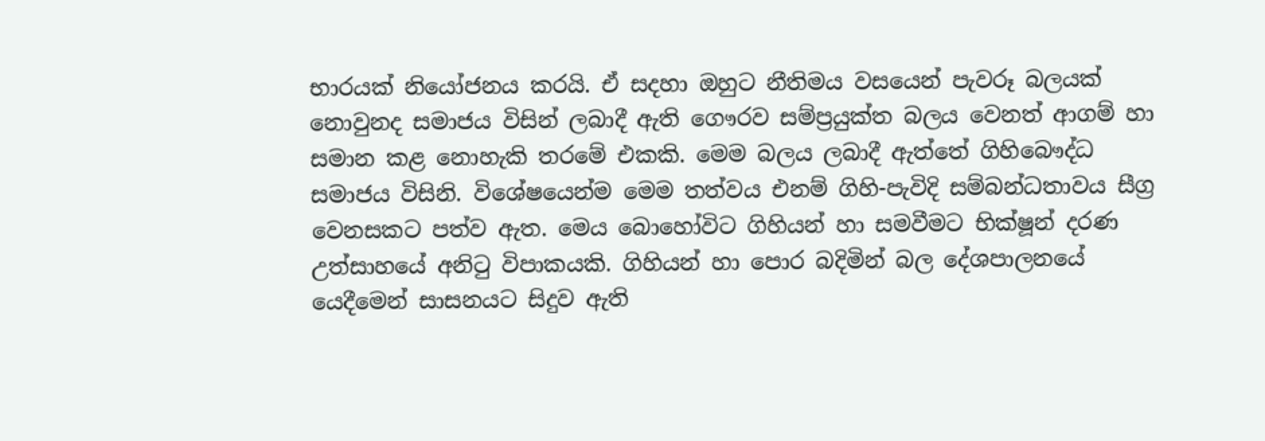භාරයක් නියෝජනය කරයි. ඒ සදහා ඔහුට නීතිමය වසයෙන් පැවරූ බලයක් නොවුනද සමාජය විසින් ලබාදී ඇති ගෞරව සම්ප්‍රයුක්ත බලය වෙනත් ආගම් හා සමාන කළ නොහැකි තරමේ එකකි. මෙම බලය ලබාදී ඇත්තේ ගිහිබෞද්ධ සමාජය විසිනි. විශේෂයෙන්ම මෙම තත්වය එනම් ගිහි-පැවිදි සම්බන්ධතාවය සීග්‍ර වෙනසකට පත්ව ඇත. මෙය බොහෝවිට ගිහියන් හා සමවීමට භික්ෂූන් දරණ උත්සාහයේ අනිටු විපාකයකි. ගිහියන් හා පොර බදිමින් බල දේශපාලනයේ යෙදීමෙන් සාසනයට සිදුව ඇති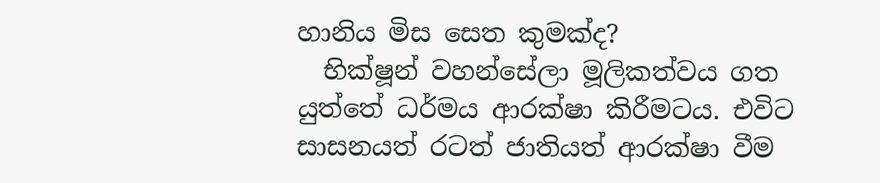හානිය මිස සෙත කුමක්ද?
  භික්ෂූන් වහන්සේලා මූලිකත්වය ගත යුත්තේ ධර්මය ආරක්ෂා කිරීමටය. එවිට සාසනයත් රටත් ජාතියත් ආරක්ෂා වීම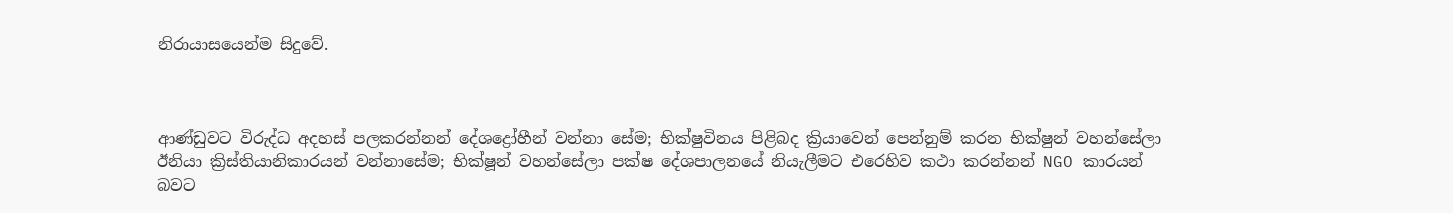නිරායාසයෙන්ම සිදුවේ.



ආණ්ඩුවට විරුද්ධ අදහස් පලකරන්නන් දේශද්‍රෝහීන් වන්නා සේම; භික්ෂුවිනය පිළිබද ක්‍රියාවෙන් පෙන්නුම් කරන භික්ෂුන් වහන්සේලා ඊනියා ක්‍රිස්තියානිකාරයන් වන්නාසේම; භික්ෂූන් වහන්සේලා පක්ෂ දේශපාලනයේ නියැලීමට එරෙහිව කථා කරන්නන් NGO කාරයන් බවට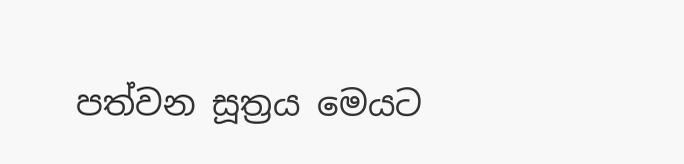පත්වන සූත්‍රය මෙයට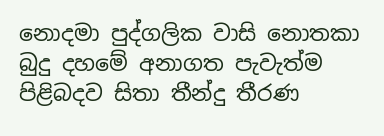නොදමා පුද්ගලික වාසි නොතකා බුදු දහමේ අනාගත පැවැත්ම පිළිබදව සිතා තීන්දු තීරණ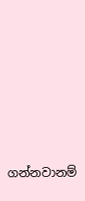ගන්නවානම්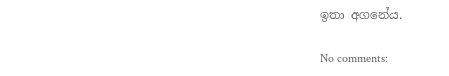ඉතා අගනේය.

No comments: